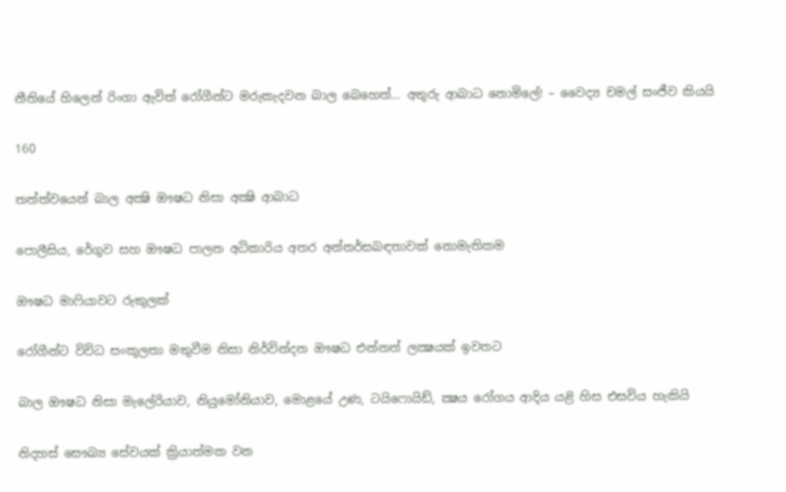නීතියේ හිලෙන් රිංගා ඇවිත් රෝගීන්ට මරුකැදවන බාල බෙහෙත්… අතුරු ආබාධ නොමිලේ! – වෛද්‍ය චමල් සංජීව කියයි

160

තත්ත්වයෙන් බාල අක්‍ෂි ඖෂධ නිසා අක්‍ෂි ආබාධ

පොලීසිය, රේගුව සහ ඖෂධ පාලන අධිකාරිය අතර අන්තර්සබඳතාවක් නොමැතිකම

ඖෂධ මාෆියාවට රුකුලක්

රෝගීන්ට විවිධ සංකූලතා මතුවීම නිසා නිර්වින්දන ඖෂධ එන්නත් ලක්‍ෂයක් ඉවතට

බාල ඖෂධ නිසා මැලේරියාව, නියුමෝනියාව, මොළයේ උණ, ටයිෆොයිඩ්, ක්‍ෂය රෝගය ආදිය යළි හිස එසවිය හැකියි

නිදහස් සෞඛ්‍ය සේවයක් ක්‍රියාත්මක වන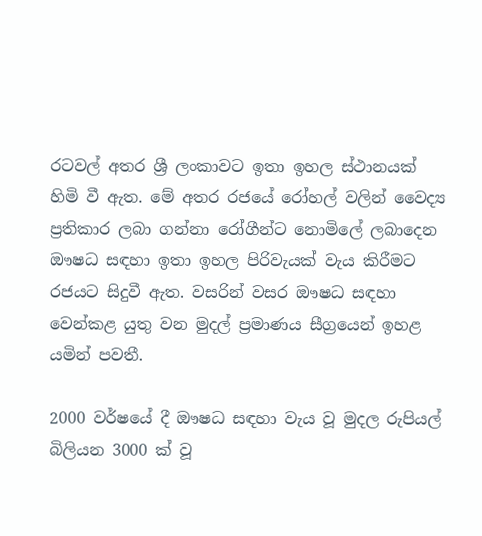රටවල් අතර ශ්‍රී ලංකාවට ඉතා ඉහල ස්ථානයක් හිමි වී ඇත. මේ අතර රජයේ රෝහල් වලින් වෛද්‍ය ප්‍රතිකාර ලබා ගන්නා රෝගීන්ට නොමිලේ ලබාදෙන ඖෂධ සඳහා ඉතා ඉහල පිරිවැයක් වැය කිරීමට රජයට සිදුවී ඇත. වසරින් වසර ඖෂධ සඳහා වෙන්කළ යුතු වන මුදල් ප්‍රමාණය සීග්‍රයෙන් ඉහළ යමින් පවතී.

2000 වර්ෂයේ දී ඖෂධ සඳහා වැය වූ මුදල රුපියල් බිලියන 3000 ක් වූ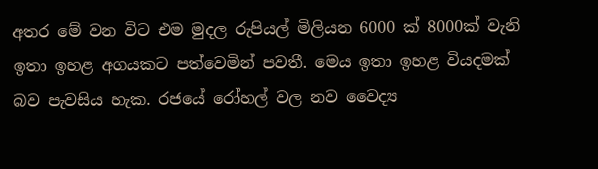අතර මේ වන විට එම මුදල රුපියල් මිලියන 6000 ක් 8000ක් වැනි ඉතා ඉහළ අගයකට පත්වෙමින් පවතී. මෙය ඉතා ඉහළ වියදමක් බව පැවසිය හැක. රජයේ රෝහල් වල නව වෛද්‍ය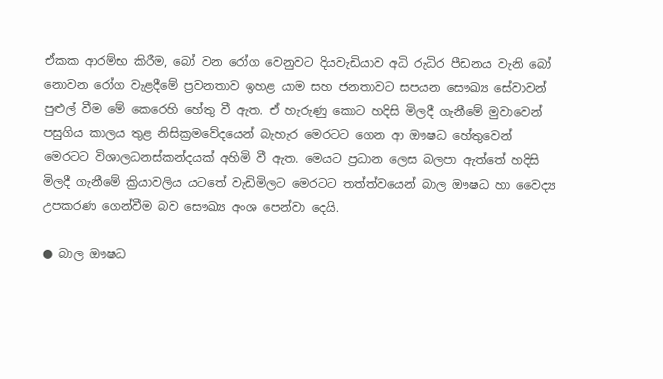ඒකක ආරම්භ කිරීම, බෝ වන රෝග වෙනුවට දියවැඩියාව අධි රුධිර පීඩනය වැනි බෝ නොවන රෝග වැළදීමේ ප්‍රවනතාව ඉහළ යාම සහ ජනතාවට සපයන සෞඛ්‍ය සේවාවන් පුළුල් වීම මේ කෙරෙහි හේතු වී ඇත. ඒ හැරුණු කොට හදිසි මිලදී ගැනීමේ මුවාවෙන් පසුගිය කාලය තුළ නිසික්‍රමවේදයෙන් බැහැර මෙරටට ගෙන ආ ඖෂධ හේතුවෙන් මෙරටට විශාලධනස්කන්දයක් අහිමි වී ඇත. මෙයට ප්‍රධාන ලෙස බලපා ඇත්තේ හදිසි මිලදී ගැනීමේ ක්‍රියාවලිය යටතේ වැඩිමිලට මෙරටට තත්ත්වයෙන් බාල ඖෂධ හා වෛද්‍ය උපකරණ ගෙන්වීම බව සෞඛ්‍ය අංශ පෙන්වා දෙයි.

● බාල ඖෂධ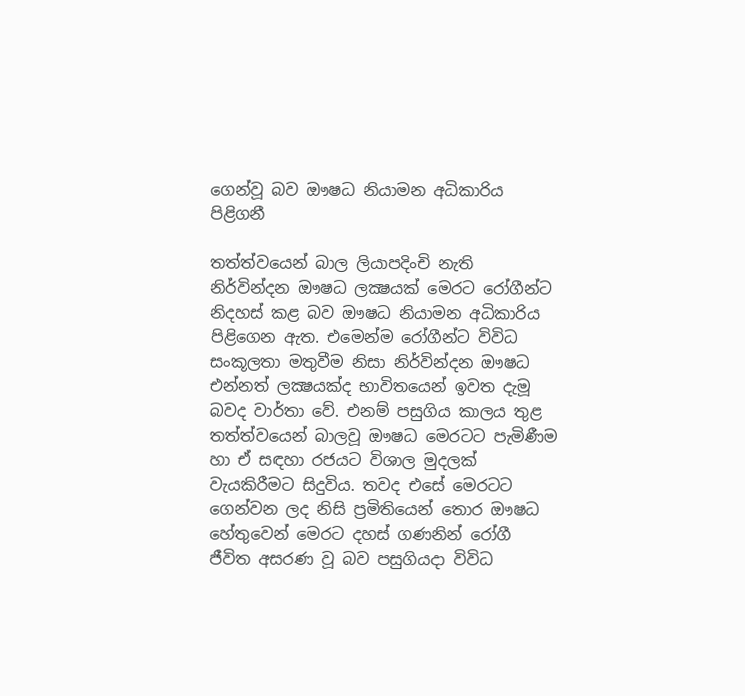ගෙන්වූ බව ඖෂධ නියාමන අධිකාරිය පිළිගනී

තත්ත්වයෙන් බාල ලියාපදිංචි නැති නිර්වින්දන ඖෂධ ලක්‍ෂයක් මෙරට රෝගීන්ට නිදහස් කළ බව ඖෂධ නියාමන අධිකාරිය පිළිගෙන ඇත. එමෙන්ම රෝගීන්ට විවිධ සංකූලතා මතුවීම නිසා නිර්වින්දන ඖෂධ එන්නත් ලක්‍ෂයක්ද භාවිතයෙන් ඉවත දැමූ බවද වාර්තා වේ. එනම් පසුගිය කාලය තුළ තත්ත්වයෙන් බාලවූ ඖෂධ මෙරටට පැමිණීම හා ඒ සඳහා රජයට විශාල මුදලක් වැයකිරීමට සිදුවිය. තවද එසේ මෙරටට ගෙන්වන ලද නිසි ප්‍රමිතියෙන් තොර ඖෂධ හේතුවෙන් මෙරට දහස් ගණනින් රෝගී ජීවිත අසරණ වූ බව පසුගියදා විවිධ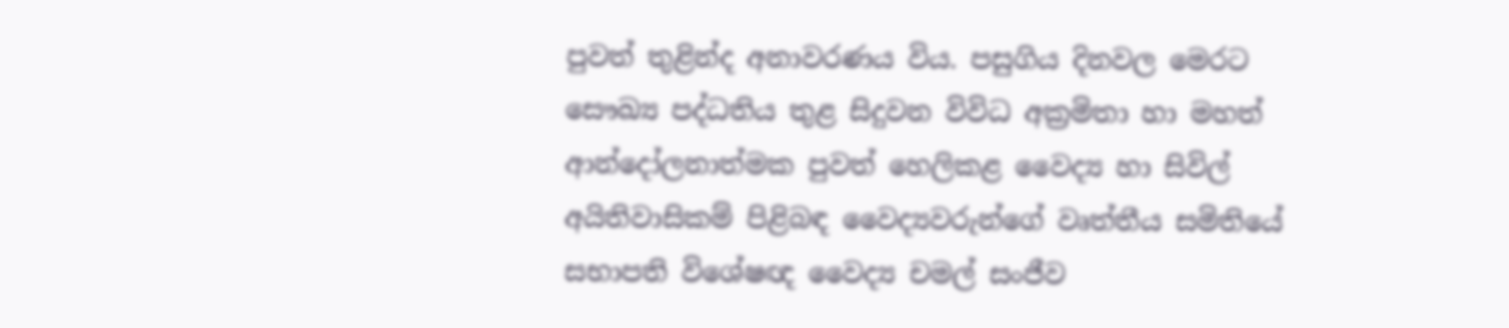පුවත් තුළින්ද අනාවරණය විය. පසුගිය දිනවල මෙරට සෞඛ්‍ය පද්ධතිය තුළ සිදුවන විවිධ අක්‍රමිතා හා මහත් ආන්දෝලනාත්මක පුවත් හෙලිකළ වෛද්‍ය හා සිවිල් අයිතිවාසිකම් පිළිබඳ වෛද්‍යවරුන්ගේ වෘත්තීය සමිතියේ සභාපති විශේෂඥ වෛද්‍ය චමල් සංජීව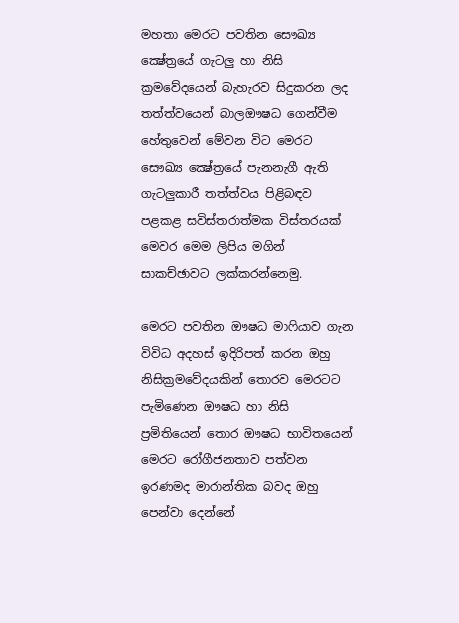මහතා මෙරට පවතින සෞඛ්‍ය ක්‍ෂේත්‍රයේ ගැටලු හා නිසි ක්‍රමවේදයෙන් බැහැරව සිදුකරන ලද තත්ත්වයෙන් බාලඖෂධ ගෙන්වීම හේතුවෙන් මේවන විට මෙරට සෞඛ්‍ය ක්‍ෂේත්‍රයේ පැනනැගී ඇති ගැටලුකාරී තත්ත්වය පිළිබඳව පළකළ සවිස්තරාත්මක විස්තරයක් මෙවර මෙම ලිපිය මගින් සාකච්ඡාවට ලක්කරන්නෙමු.

මෙරට පවතින ඖෂධ මාෆියාව ගැන විවිධ අදහස් ඉදිරිපත් කරන ඔහු නිසික්‍රමවේදයකින් තොරව මෙරටට පැමිණෙන ඖෂධ හා නිසි ප්‍රමිතියෙන් තොර ඖෂධ භාවිතයෙන් මෙරට රෝගීජනතාව පත්වන ඉරණමද මාරාන්තික බවද ඔහු පෙන්වා දෙන්නේ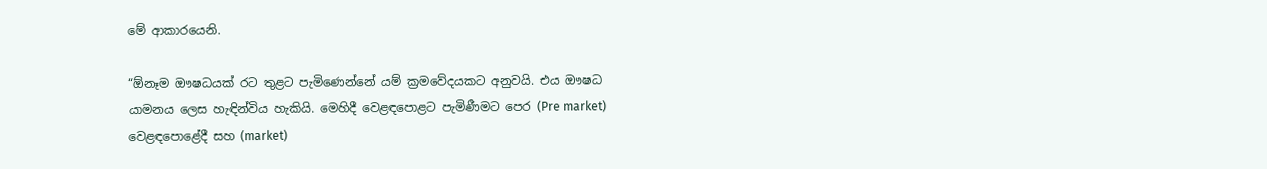මේ ආකාරයෙනි.

“ඕනෑම ඖෂධයක් රට තුළට පැමිණෙන්නේ යම් ක්‍රමවේදයකට අනුවයි. එය ඖෂධ යාමනය ලෙස හැඳින්විය හැකියි. මෙහිදී වෙළඳපොළට පැමිණීමට පෙර (Pre market) වෙළඳපොළේදී සහ (market)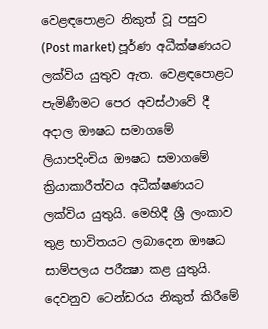වෙළඳපොළට නිකුත් වූ පසුව (Post market) පූර්ණ අධීක්ෂණයට ලක්විය යුතුව ඇත. වෙළඳපොළට පැමිණීමට පෙර අවස්ථාවේ දී අදාල ඖෂධ සමාගමේ ලියාපදිංචිය ඖෂධ සමාගමේ ක්‍රියාකාරීත්වය අධීක්ෂණයට ලක්විය යුතුයි. මෙහිදී ශ්‍රී ලංකාව තුළ භාවිතයට ලබාදෙන ඖෂධ සාම්පලය පරීක්‍ෂා කළ යුතුයි. දෙවනුව ටෙන්ඩරය නිකුත් කිරීමේ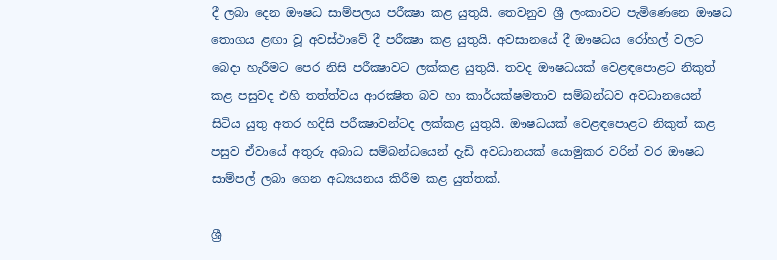දී ලබා දෙන ඖෂධ සාම්පලය පරීක්‍ෂා කළ යුතුයි. තෙවනුව ශ්‍රී ලංකාවට පැමිණෙනෙ ඖෂධ තොගය ළඟා වූ අවස්ථාවේ දී පරීක්‍ෂා කළ යුතුයි. අවසානයේ දී ඖෂධය රෝහල් වලට බෙදා හැරීමට පෙර නිසි පරීක්‍ෂාවට ලක්කළ යුතුයි. තවද ඖෂධයක් වෙළඳපොළට නිකුත් කළ පසුවද එහි තත්ත්වය ආරක්‍ෂිත බව හා කාර්යක්ෂමතාව සම්බන්ධව අවධානයෙන් සිටිය යුතු අතර හදිසි පරීක්‍ෂාවන්ටද ලක්කළ යුතුයි. ඖෂධයක් වෙළඳපොළට නිකුත් කළ පසුව ඒවායේ අතුරු අබාධ සම්බන්ධයෙන් දැඩි අවධානයක් යොමුකර වරින් වර ඖෂධ සාම්පල් ලබා ගෙන අධ්‍යයනය කිරීම කළ යුත්තක්.

ශ්‍රී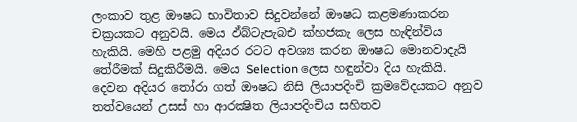ලංකාව තුළ ඖෂධ භාවිතාව සිදුවන්නේ ඖෂධ කළමණාකරන චක්‍රයකට අනුවයි. මෙය ඵ්බ්ටැපැබඑ ක්‍හජකැ ලෙස හැඳින්විය හැකියි. මෙහි පළමු අදියර රටට අවශ්‍ය කරන ඖෂධ මොනවාදැයි තේරීමක් සිදුකිරීමයි. මෙය Selection ලෙස හඳුන්වා දිය හැකියි. දෙවන අදියර තෝරා ගත් ඖෂධ නිසි ලියාපදිංචි ක්‍රමවේදයකට අනුව තත්වයෙන් උසස් හා ආරක්‍ෂිත ලියාපදිංචිය සහිතව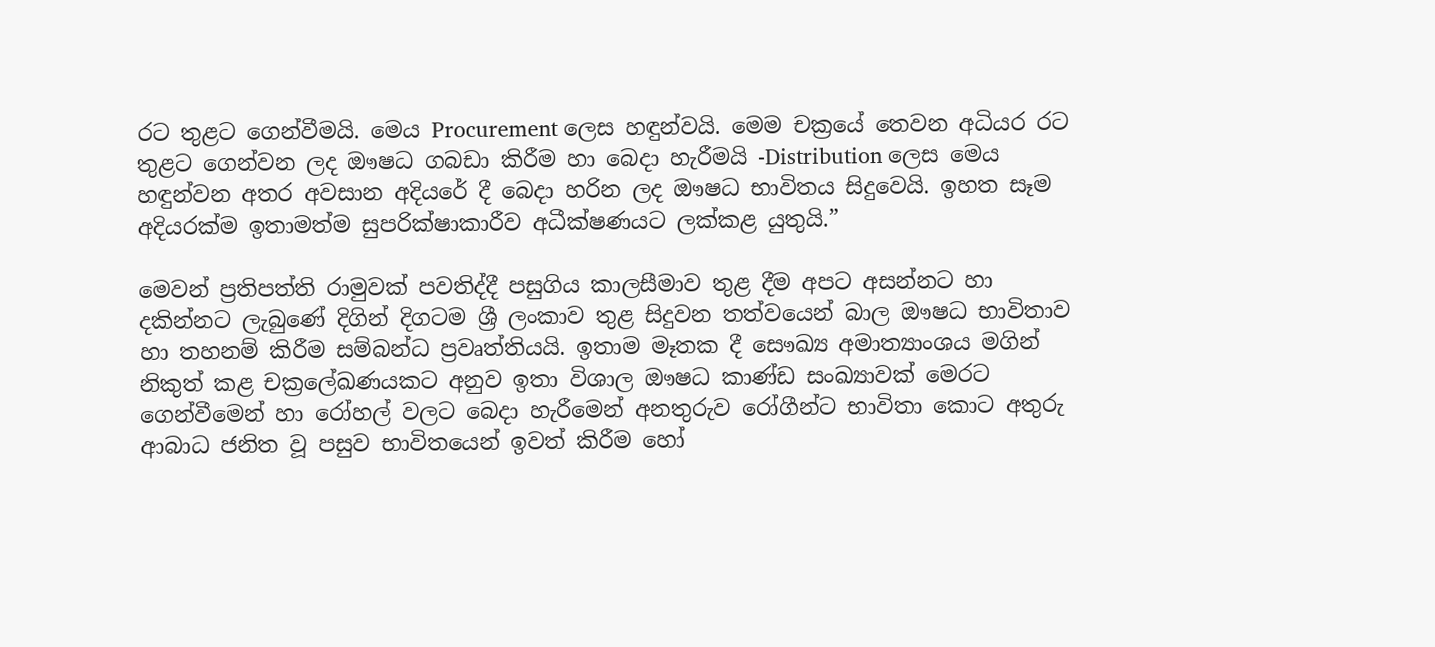රට තුළට ගෙන්වීමයි. මෙය Procurement ලෙස හඳුන්වයි. මෙම චක්‍රයේ තෙවන අධියර රට තුළට ගෙන්වන ලද ඖෂධ ගබඩා කිරීම හා බෙදා හැරීමයි -Distribution ලෙස මෙය හඳුන්වන අතර අවසාන අදියරේ දී බෙදා හරින ලද ඖෂධ භාවිතය සිදුවෙයි. ඉහත සෑම අදියරක්ම ඉතාමත්ම සුපරික්ෂාකාරීව අධීක්ෂණයට ලක්කළ යුතුයි.”

මෙවන් ප්‍රතිපත්ති රාමුවක් පවතිද්දී පසුගිය කාලසීමාව තුළ දීම අපට අසන්නට හා දකින්නට ලැබුණේ දිගින් දිගටම ශ්‍රී ලංකාව තුළ සිදුවන තත්වයෙන් බාල ඖෂධ භාවිතාව හා තහනම් කිරීම සම්බන්ධ ප්‍රවෘත්තියයි. ඉතාම මෑතක දී සෞඛ්‍ය අමාත්‍යාංශය මගින් නිකුත් කළ චක්‍රලේඛණයකට අනුව ඉතා විශාල ඖෂධ කාණ්ඩ සංඛ්‍යාවක් මෙරට ගෙන්වීමෙන් හා රෝහල් වලට බෙදා හැරීමෙන් අනතුරුව රෝගීන්ට භාවිතා කොට අතුරු ආබාධ ජනිත වූ පසුව භාවිතයෙන් ඉවත් කිරීම හෝ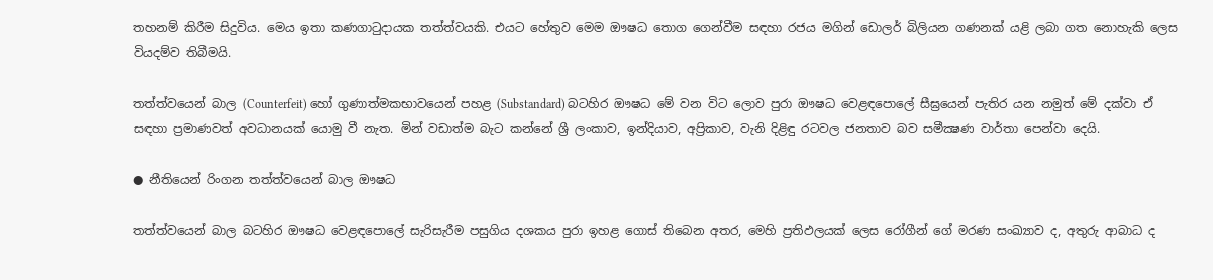තහනම් කිරීම සිදුවිය. මෙය ඉතා කණගාටුදායක තත්ත්වයකි. එයට හේතුව මෙම ඖෂධ තොග ගෙන්වීම සඳහා රජය මගින් ඩොලර් බිලියන ගණනක් යළි ලබා ගත නොහැකි ලෙස වියදම්ව තිබීමයි.

තත්ත්වයෙන් බාල (Counterfeit) හෝ ගුණාත්මකභාවයෙන් පහළ (Substandard) බටහිර ඖෂධ මේ වන විට ලොව පුරා ඖෂධ වෙළඳපොලේ සීඝ්‍රයෙන් පැතිර යන නමුත් මේ දක්වා ඒ සඳහා ප්‍රමාණවත් අවධානයක් යොමු වී නැත. මින් වඩාත්ම බැට කන්නේ ශ්‍රී ලංකාව, ඉන්දියාව, අප්‍රිකාව, වැනි දිළිඳු රටවල ජනතාව බව සමීක්‍ෂණ වාර්තා පෙන්වා දෙයි.

● නීතියෙන් රිංගන තත්ත්වයෙන් බාල ඖෂධ

තත්ත්වයෙන් බාල බටහිර ඖෂධ වෙළඳපොලේ සැරිසැරීම පසුගිය දශකය පුරා ඉහළ ගොස් තිබෙන අතර, මෙහි ප්‍රතිඵලයක් ලෙස රෝගීන් ගේ මරණ සංඛ්‍යාව ද, අතුරු ආබාධ ද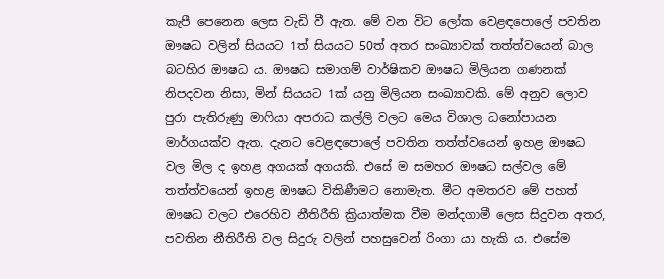කැපී පෙනෙන ලෙස වැඩි වී ඇත. මේ වන විට ලෝක වෙළඳපොලේ පවතින ඖෂධ වලින් සියයට 1ත් සියයට 50ත් අතර සංඛ්‍යාවක් තත්ත්වයෙන් බාල බටහිර ඖෂධ ය. ඖෂධ සමාගම් වාර්ෂිකව ඖෂධ මිලියන ගණනක් නිපදවන නිසා, මින් සියයට 1ක් යනු මිලියන සංඛ්‍යාවකි. මේ අනුව ලොව පුරා පැතිරුණු මාෆියා අපරාධ කල්ලි වලට මෙය විශාල ධනෝපායන මාර්ගයක්ව ඇත. දැනට වෙළඳපොලේ පවතින තත්ත්වයෙන් ඉහළ ඖෂධ වල මිල ද ඉහළ අගයක් අගයකි. එසේ ම සමහර ඖෂධ සල්වල මේ තත්ත්වයෙන් ඉහළ ඖෂධ විකිණීමට නොමැත. මීට අමතරව මේ පහත් ඖෂධ වලට එරෙහිව නීතිරීති ක්‍රියාත්මක වීම මන්දගාමී ලෙස සිදුවන අතර, පවතින නීතිරීති වල සිදුරු වලින් පහසුවෙන් රිංගා යා හැකි ය. එසේම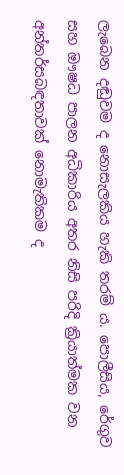ලැබෙන දඬුවම ද නොසැලකිය හැකි තරම් ය. පොලීසිය, රේගුව සහ ඖෂධ පාලන අධිකාරිය අතර නිසි පරිදි ක්‍රියාත්මක වන අන්තර්සබඳතාවක් නොමැතිකම ද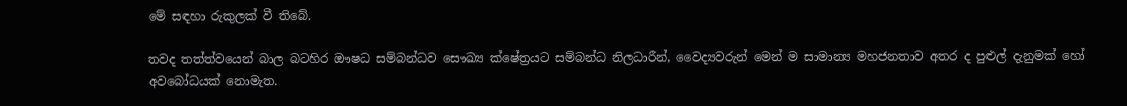මේ සඳහා රුකුලක් වී තිබේ.

තවද තත්ත්වයෙන් බාල බටහිර ඖෂධ සම්බන්ධව සෞඛ්‍ය ක්ෂේත්‍රයට සම්බන්ධ නිලධාරීන්, වෛද්‍යවරුන් මෙන් ම සාමාන්‍ය මහජනතාව අතර ද පුළුල් දැනුමක් හෝ අවබෝධයක් නොමැත.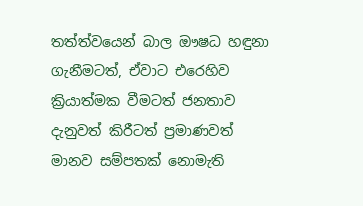තත්ත්වයෙන් බාල ඖෂධ හඳුනා ගැනීමටත්, ඒවාට එරෙහිව ක්‍රියාත්මක වීමටත් ජනතාව දැනුවත් කිරීටත් ප්‍රමාණවත් මානව සම්පතක් නොමැති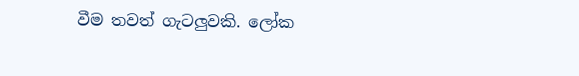වීම තවත් ගැටලුවකි. ලෝක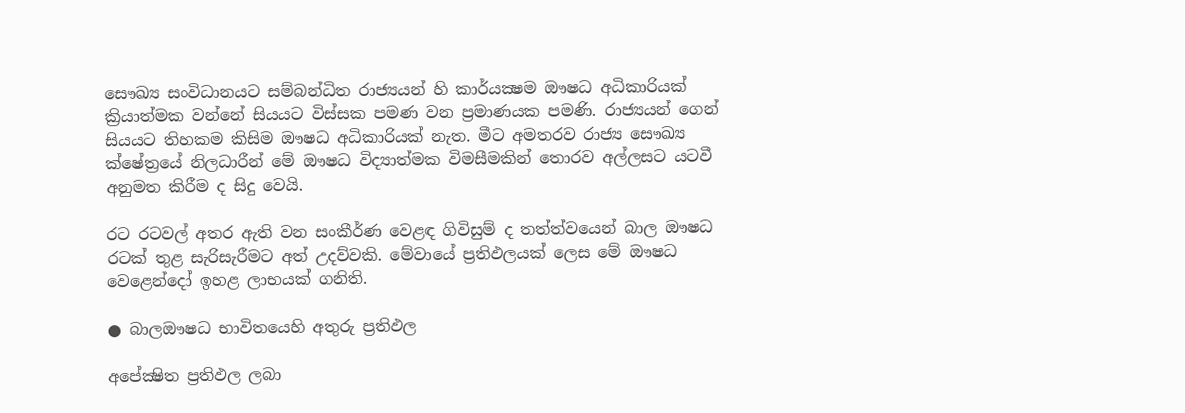සෞඛ්‍ය සංවිධානයට සම්බන්ධිත රාජ්‍යයන් හි කාර්යක්‍ෂම ඖෂධ අධිකාරියක් ක්‍රියාත්මක වන්නේ සියයට විස්සක පමණ වන ප්‍රමාණයක පමණි. රාජ්‍යයන් ගෙන් සියයට තිහකම කිසිම ඖෂධ අධිකාරියක් නැත. මීට අමතරව රාජ්‍ය සෞඛ්‍ය ක්ෂේත්‍රයේ නිලධාරීන් මේ ඖෂධ විද්‍යාත්මක විමසීමකින් තොරව අල්ලසට යටවී අනුමත කිරීම ද සිදු වෙයි.

රට රටවල් අතර ඇති වන සංකීර්ණ වෙළඳ ගිවිසුම් ද තත්ත්වයෙන් බාල ඖෂධ රටක් තුළ සැරිසැරීමට අත් උදව්වකි. මේවායේ ප්‍රතිඵලයක් ලෙස මේ ඖෂධ වෙළෙන්දෝ ඉහළ ලාභයක් ගනිති.

● බාලඖෂධ භාවිතයෙහි අතුරු ප්‍රතිඵල

අපේක්‍ෂිත ප්‍රතිඵල ලබා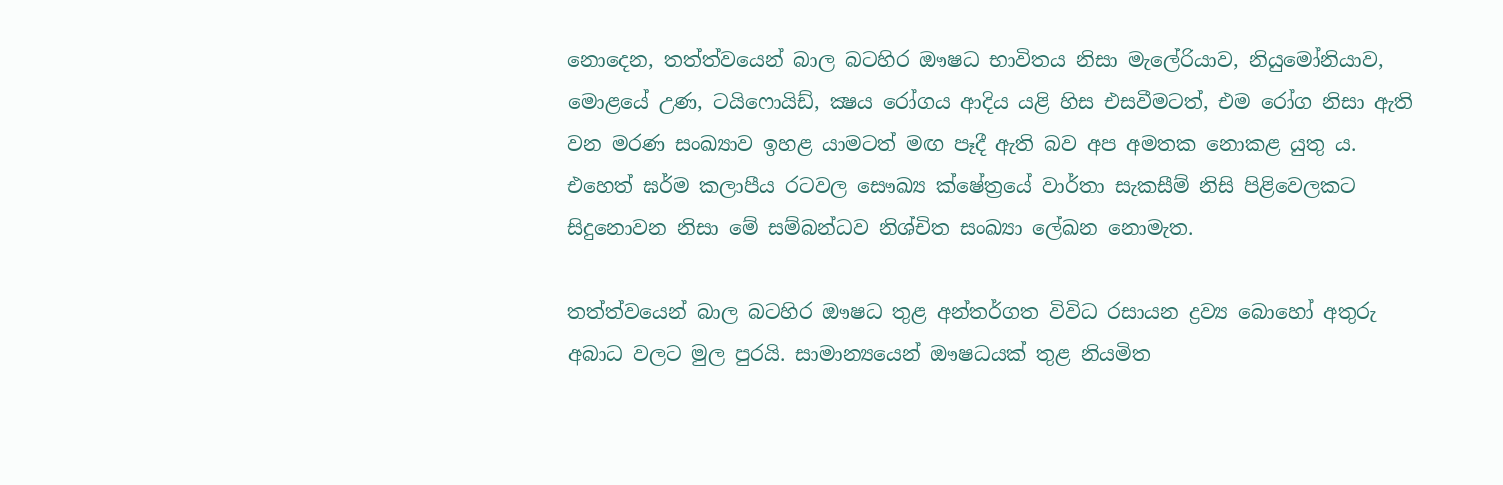නොදෙන, තත්ත්වයෙන් බාල බටහිර ඖෂධ භාවිතය නිසා මැලේරියාව, නියුමෝනියාව, මොළයේ උණ, ටයිෆොයිඩ්, ක්‍ෂය රෝගය ආදිය යළි හිස එසවීමටත්, එම රෝග නිසා ඇති වන මරණ සංඛ්‍යාව ඉහළ යාමටත් මඟ පෑදී ඇති බව අප අමතක නොකළ යුතු ය. එහෙත් ඝර්ම කලාපීය රටවල සෞඛ්‍ය ක්ෂේත්‍රයේ වාර්තා සැකසීම් නිසි පිළිවෙලකට සිදුනොවන නිසා මේ සම්බන්ධව නිශ්චිත සංඛ්‍යා ලේඛන නොමැත.

තත්ත්වයෙන් බාල බටහිර ඖෂධ තුළ අන්තර්ගත විවිධ රසායන ද්‍රව්‍ය බොහෝ අතුරු අබාධ වලට මුල පුරයි. සාමාන්‍යයෙන් ඖෂධයක් තුළ නියමිත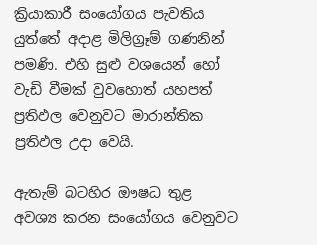ක්‍රියාකාරී සංයෝගය පැවතිය යුත්තේ අදාළ මිලිග්‍රෑම් ගණනින් පමණි. එහි සුළු වශයෙන් හෝ වැඩි වීමක් වුවහොත් යහපත් ප්‍රතිඵල වෙනුවට මාරාන්තික ප්‍රතිඵල උදා වෙයි.

ඇතැම් බටහිර ඖෂධ තුළ අවශ්‍ය කරන සංයෝගය වෙනුවට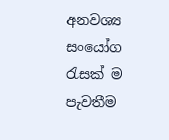අනවශ්‍ය සංයෝග රැසක් ම පැවතීම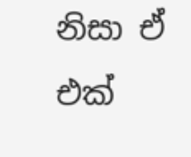නිසා ඒ එක්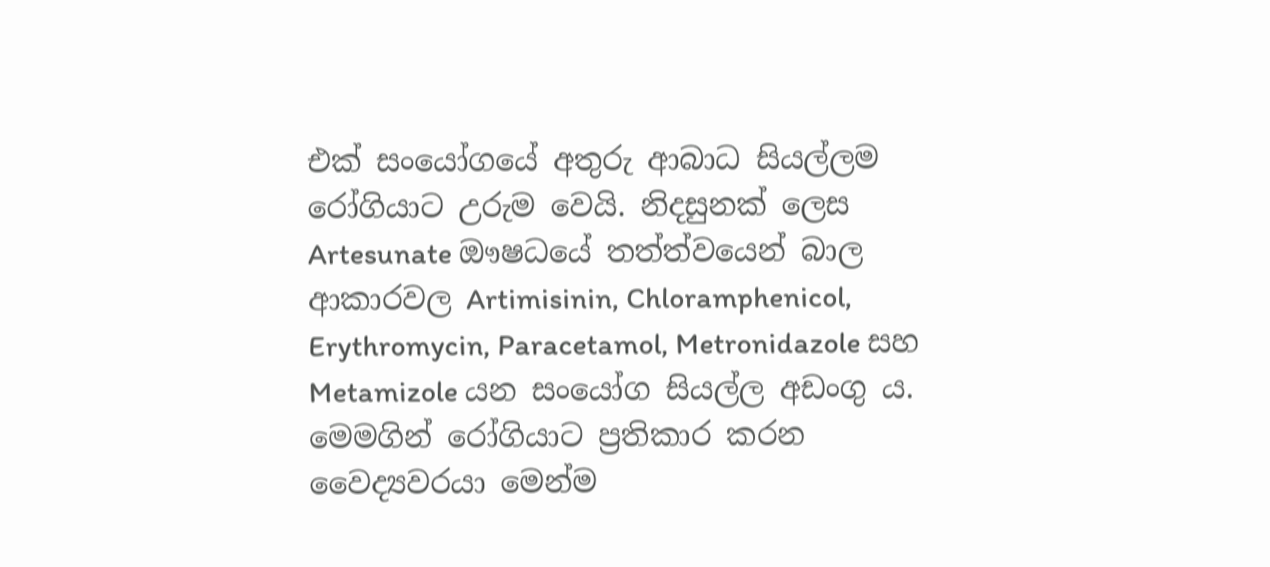එක් සංයෝගයේ අතුරු ආබාධ සියල්ලම රෝගියාට උරුම වෙයි. නිදසුනක් ලෙස Artesunate ඖෂධයේ තත්ත්වයෙන් බාල ආකාරවල Artimisinin, Chloramphenicol, Erythromycin, Paracetamol, Metronidazole සහ Metamizole යන සංයෝග සියල්ල අඩංගු ය. මෙමගින් රෝගියාට ප්‍රතිකාර කරන වෛද්‍යවරයා මෙන්ම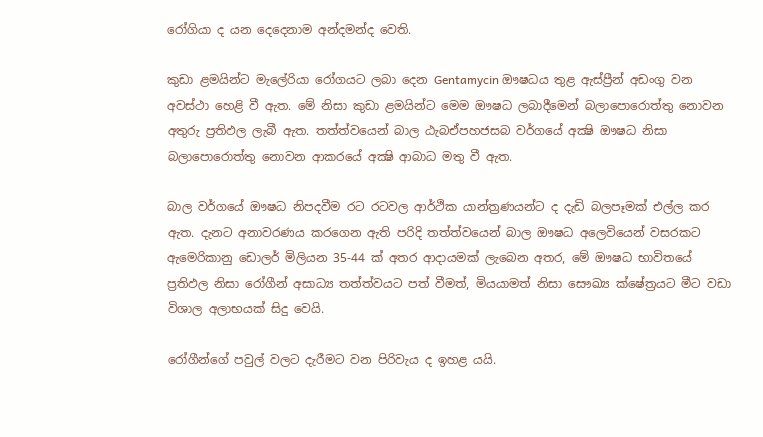රෝගියා ද යන දෙදෙනාම අන්දමන්ද වෙති.

කුඩා ළමයින්ට මැලේරියා රෝගයට ලබා දෙන Gentamycin ඖෂධය තුළ ඇස්ප්‍රීන් අඩංගු වන අවස්ථා හෙළි වී ඇත. මේ නිසා කුඩා ළමයින්ට මෙම ඖෂධ ලබාදීමෙන් බලාපොරොත්තු නොවන අතුරු ප්‍රතිඵල ලැබී ඇත. තත්ත්වයෙන් බාල ඨැබඒපහජසබ වර්ගයේ අක්‍ෂි ඖෂධ නිසා බලාපොරොත්තු නොවන ආකරයේ අක්‍ෂි ආබාධ මතු වී ඇත.

බාල වර්ගයේ ඖෂධ නිපදවීම රට රටවල ආර්ථික යාන්ත්‍රණයන්ට ද දැඩි බලපෑමක් එල්ල කර ඇත. දැනට අනාවරණය කරගෙන ඇති පරිදි තත්ත්වයෙන් බාල ඖෂධ අලෙවියෙන් වසරකට ඇමෙරිකානු ඩොලර් මිලියන 35-44 ක් අතර ආදායමක් ලැබෙන අතර, මේ ඖෂධ භාවිතයේ ප්‍රතිඵල නිසා රෝගීන් අසාධ්‍ය තත්ත්වයට පත් වීමත්, මියයාමත් නිසා සෞඛ්‍ය ක්ෂේත්‍රයට මීට වඩා විශාල අලාභයක් සිදු වෙයි.

රෝගීන්ගේ පවුල් වලට දැරීමට වන පිරිවැය ද ඉහළ යයි.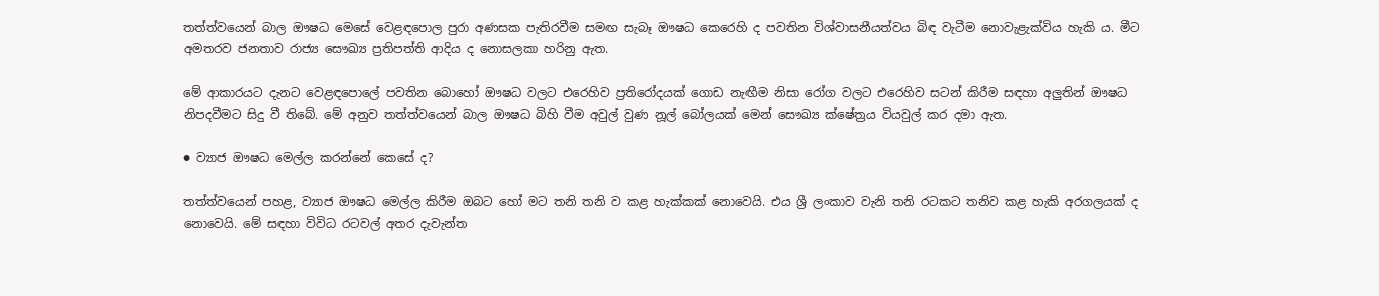තත්ත්වයෙන් බාල ඖෂධ මෙසේ වෙළඳපොල පුරා අණසක පැතිරවීම සමඟ සැබෑ ඖෂධ කෙරෙහි ද පවතින විශ්වාසනීයත්වය බිඳ වැටීම නොවැළැක්විය හැකි ය. මීට අමතරව ජනතාව රාජ්‍ය සෞඛ්‍ය ප්‍රතිපත්ති ආදිය ද නොසලකා හරිනු ඇත.

මේ ආකාරයට දැනට වෙළඳපොලේ පවතින බොහෝ ඖෂධ වලට එරෙහිව ප්‍රතිරෝදයක් ගොඩ නැඟීම නිසා රෝග වලට එරෙහිව සටන් කිරීම සඳහා අලුතින් ඖෂධ නිපදවීමට සිදු වී තිබේ. මේ අනුව තත්ත්වයෙන් බාල ඖෂධ බිහි වීම අවුල් වුණ නූල් බෝලයක් මෙන් සෞඛ්‍ය ක්ෂේත්‍රය වියවුල් කර දමා ඇත.

● ව්‍යාජ ඖෂධ මෙල්ල කරන්නේ කෙසේ ද?

තත්ත්වයෙන් පහළ, ව්‍යාජ ඖෂධ මෙල්ල කිරීම ඔබට හෝ මට තනි තනි ව කළ හැක්කක් නොවෙයි. එය ශ්‍රී ලංකාව වැනි තනි රටකට තනිව කළ හැකි අරගලයක් ද නොවෙයි. මේ සඳහා විවිධ රටවල් අතර දැවැන්ත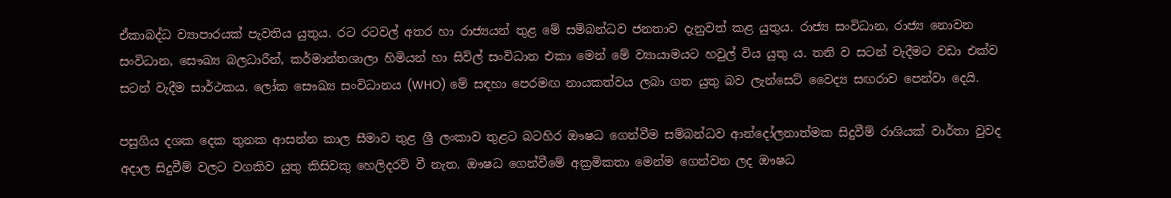ඒකාබද්ධ ව්‍යාපාරයක් පැවතිය යුතුය. රට රටවල් අතර හා රාජ්‍යයන් තුළ මේ සම්බන්ධව ජනතාව දැනුවත් කළ යුතුය. රාජ්‍ය සංවිධාන, රාජ්‍ය නොවන සංවිධාන, සෞඛ්‍ය බලධාරීන්, කර්මාන්තශාලා හිමියන් හා සිවිල් සංවිධාන එකා මෙන් මේ ව්‍යායාමයට හවුල් විය යුතු ය. තනි ව සටන් වැදීමට වඩා එක්ව සටන් වැදීම සාර්ථකය. ලෝක සෞඛ්‍ය සංවිධානය (WHO) මේ සඳහා පෙරමඟ නායකත්වය ලබා ගත යුතු බව ලැන්සෙට් වෛද්‍ය සඟරාව පෙන්වා දෙයි.

පසුගිය දශක දෙක තුනක ආසන්න කාල සීමාව තුළ ශ්‍රී ලංකාව තුළට බටහිර ඖෂධ ගෙන්වීම සම්බන්ධව ආන්දෝලනාත්මක සිදුවීම් රාශියක් වාර්තා වුවද අදාල සිදුවීම් වලට වගකිව යුතු කිසිවකු හෙලිදරව් වී නැත. ඖෂධ ගෙන්වීමේ අක්‍රමිකතා මෙන්ම ගෙන්වන ලද ඖෂධ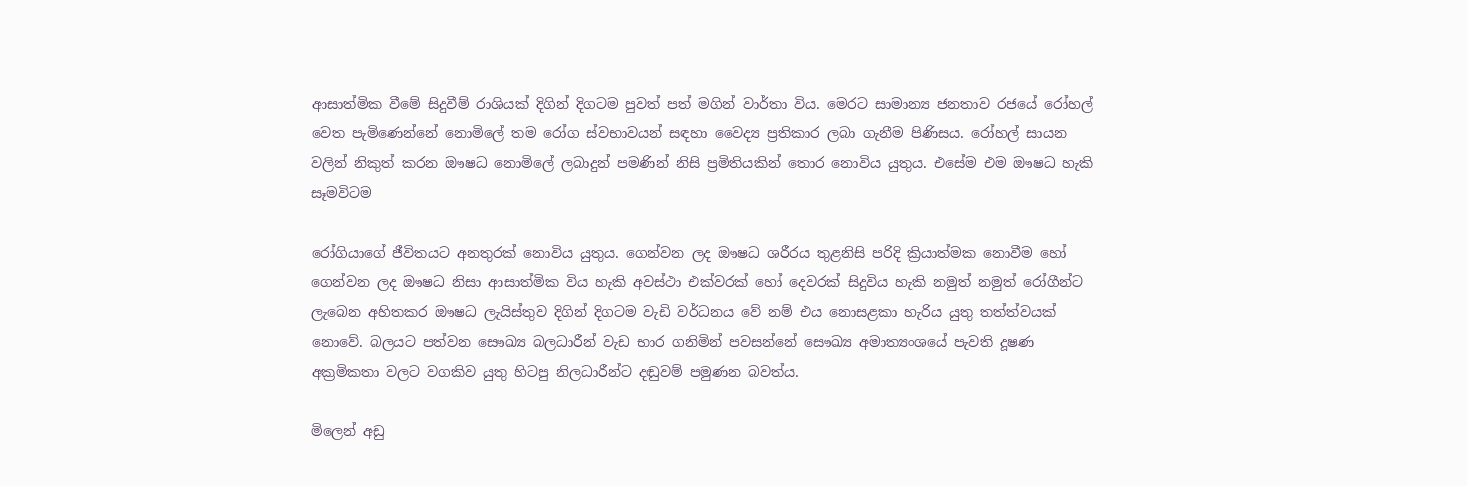ආසාත්මික වීමේ සිදුවීම් රාශියක් දිගින් දිගටම පුවත් පත් මගින් වාර්තා විය. මෙරට සාමාන්‍ය ජනතාව රජයේ රෝහල් වෙත පැමිණෙන්නේ නොමිලේ තම රෝග ස්වභාවයන් සඳහා වෛද්‍ය ප්‍රතිකාර ලබා ගැනීම පිණිසය. රෝහල් සායන වලින් නිකුත් කරන ඖෂධ නොමිලේ ලබාදුන් පමණින් නිසි ප්‍රමිතියකින් තොර නොවිය යුතුය. එසේම එම ඖෂධ හැකි සෑමවිටම

රෝගියාගේ ජීවිතයට අනතුරක් නොවිය යුතුය. ගෙන්වන ලද ඖෂධ ශරීරය තුළනිසි පරිදි ක්‍රියාත්මක නොවීම හෝ ගෙන්වන ලද ඖෂධ නිසා ආසාත්මික විය හැකි අවස්ථා එක්වරක් හෝ දෙවරක් සිදුවිය හැකි නමුත් නමුත් රෝගීන්ට ලැබෙන අහිතකර ඖෂධ ලැයිස්තුව දිගින් දිගටම වැඩි වර්ධනය වේ නම් එය නොසළකා හැරිය යුතු තත්ත්වයක් නොවේ. බලයට පත්වන සෞඛ්‍ය බලධාරීන් වැඩ භාර ගනිමින් පවසන්නේ සෞඛ්‍ය අමාත්‍යංශයේ පැවති දූෂණ අක්‍රමිකතා වලට වගකිව යුතු හිටපු නිලධාරීන්ට දඬුවම් පමුණන බවත්ය.

මිලෙන් අඩු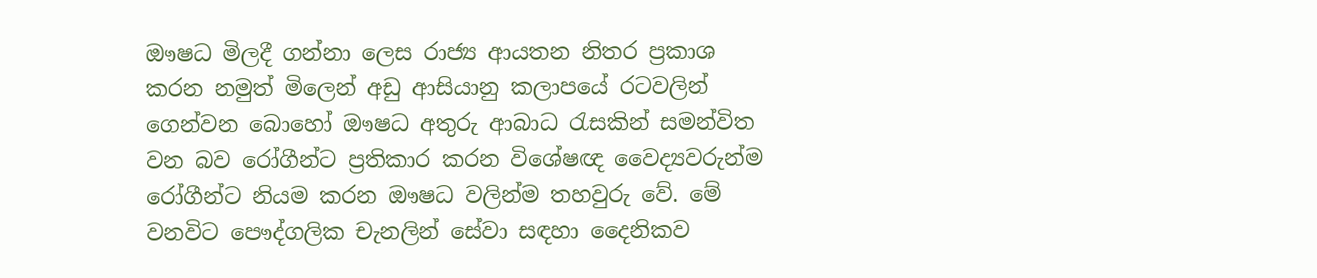ඖෂධ මිලදී ගන්නා ලෙස රාජ්‍ය ආයතන නිතර ප්‍රකාශ කරන නමුත් මිලෙන් අඩු ආසියානු කලාපයේ රටවලින් ගෙන්වන බොහෝ ඖෂධ අතුරු ආබාධ රැසකින් සමන්විත වන බව රෝගීන්ට ප්‍රතිකාර කරන විශේෂඥ වෛද්‍යවරුන්ම රෝගීන්ට නියම කරන ඖෂධ වලින්ම තහවුරු වේ. මේ වනවිට පෞද්ගලික චැනලින් සේවා සඳහා දෛනිකව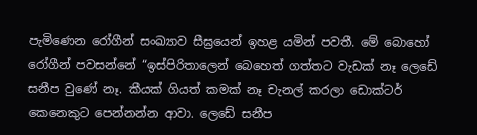පැමිණෙන රෝගීන් සංඛ්‍යාව සීඝ්‍රයෙන් ඉහළ යමින් පවතී. මේ බොහෝ රෝගීන් පවසන්නේ “ඉස්පිරිතාලෙන් බෙහෙත් ගත්තට වැඩක් නෑ ලෙඩේ සනීප වුණේ නෑ. කීයක් ගියත් කමක් නෑ චැනල් කරලා ඩොක්ටර් කෙනෙකුට පෙන්නන්න ආවා. ලෙඩේ සනීප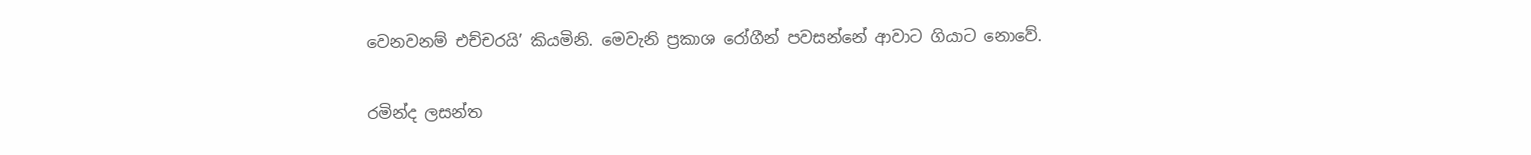වෙනවනම් එච්චරයි’ කියමිනි. මෙවැනි ප්‍රකාශ රෝගීන් පවසන්නේ ආවාට ගියාට නොවේ.

රමින්ද ලසන්ත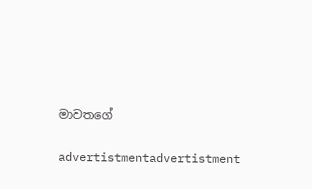මාවතගේ

advertistmentadvertistment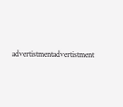advertistmentadvertistment